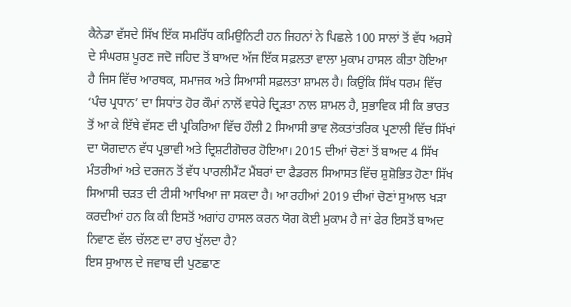ਕੈਨੇਡਾ ਵੱਸਦੇ ਸਿੱਖ ਇੱਕ ਸਮਰਿੱਧ ਕਮਿਉਨਿਟੀ ਹਨ ਜਿਹਨਾਂ ਨੇ ਪਿਛਲੇ 100 ਸਾਲਾਂ ਤੋਂ ਵੱਧ ਅਰਸੇ ਦੇ ਸੰਘਰਸ਼ ਪੂਰਣ ਜਦੋ ਜਹਿਦ ਤੋਂ ਬਾਅਦ ਅੱਜ ਇੱਕ ਸਫ਼ਲਤਾ ਵਾਲਾ ਮੁਕਾਮ ਹਾਸਲ ਕੀਤਾ ਹੋਇਆ ਹੈ ਜਿਸ ਵਿੱਚ ਆਰਥਕ, ਸਮਾਜਕ ਅਤੇ ਸਿਆਸੀ ਸਫ਼ਲਤਾ ਸ਼ਾਮਲ ਹੈ। ਕਿਉਂਕਿ ਸਿੱਖ ਧਰਮ ਵਿੱਚ ‘ਪੰਚ ਪ੍ਰਧਾਨ’ ਦਾ ਸਿਧਾਂਤ ਹੋਰ ਕੌਮਾਂ ਨਾਲੋਂ ਵਧੇਰੇ ਦ੍ਰਿੜਤਾ ਨਾਲ ਸ਼ਾਮਲ ਹੈ, ਸੁਭਾਵਿਕ ਸੀ ਕਿ ਭਾਰਤ ਤੋਂ ਆ ਕੇ ਇੱਥੇ ਵੱਸਣ ਦੀ ਪ੍ਰਕਿਰਿਆ ਵਿੱਚ ਹੌਲੀ 2 ਸਿਆਸੀ ਭਾਵ ਲੋਕਤਾਂਤਰਿਕ ਪ੍ਰਣਾਲੀ ਵਿੱਚ ਸਿੱਖਾਂ ਦਾ ਯੋਗਦਾਨ ਵੱਧ ਪ੍ਰਭਾਵੀ ਅਤੇ ਦ੍ਰਿਸ਼ਟੀਗੋਚਰ ਹੋਇਆ। 2015 ਦੀਆਂ ਚੋਣਾਂ ਤੋਂ ਬਾਅਦ 4 ਸਿੱਖ ਮੰਤਰੀਆਂ ਅਤੇ ਦਰਜਨ ਤੋਂ ਵੱਧ ਪਾਰਲੀਮੈਂਟ ਮੈਂਬਰਾਂ ਦਾ ਫੈਡਰਲ ਸਿਆਸਤ ਵਿੱਚ ਸ਼ੁਸ਼ੋਭਿਤ ਹੋਣਾ ਸਿੱਖ ਸਿਆਸੀ ਚੜਤ ਦੀ ਟੀਸੀ ਆਖਿਆ ਜਾ ਸਕਦਾ ਹੈ। ਆ ਰਹੀਆਂ 2019 ਦੀਆਂ ਚੋਣਾਂ ਸੁਆਲ ਖੜਾ ਕਰਦੀਆਂ ਹਨ ਕਿ ਕੀ ਇਸਤੋਂ ਅਗਾਂਹ ਹਾਸਲ ਕਰਨ ਯੋਗ ਕੋਈ ਮੁਕਾਮ ਹੈ ਜਾਂ ਫੇਰ ਇਸਤੋਂ ਬਾਅਦ ਨਿਵਾਣ ਵੱਲ ਚੱਲਣ ਦਾ ਰਾਹ ਖੁੱਲਦਾ ਹੈ?
ਇਸ ਸੁਆਲ ਦੇ ਜਵਾਬ ਦੀ ਪੁਣਛਾਣ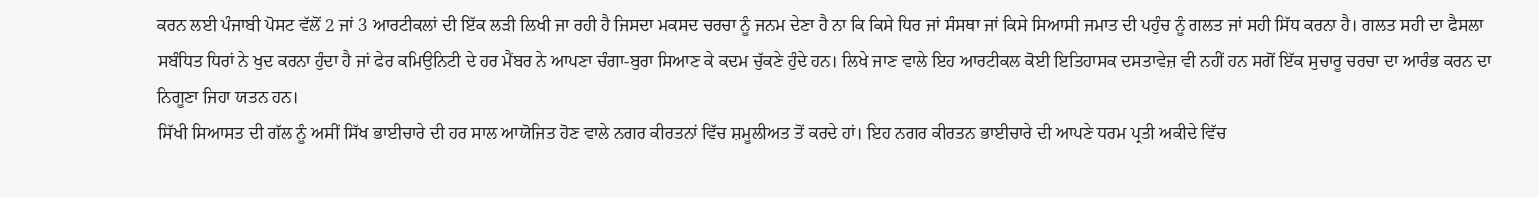ਕਰਨ ਲਈ ਪੰਜਾਬੀ ਪੋਸਟ ਵੱਲੋਂ 2 ਜਾਂ 3 ਆਰਟੀਕਲਾਂ ਦੀ ਇੱਕ ਲੜੀ ਲਿਖੀ ਜਾ ਰਹੀ ਹੈ ਜਿਸਦਾ ਮਕਸਦ ਚਰਚਾ ਨੂੰ ਜਨਮ ਦੇਣਾ ਹੈ ਨਾ ਕਿ ਕਿਸੇ ਧਿਰ ਜਾਂ ਸੰਸਥਾ ਜਾਂ ਕਿਸੇ ਸਿਆਸੀ ਜਮਾਤ ਦੀ ਪਹੁੰਚ ਨੂੰ ਗਲਤ ਜਾਂ ਸਹੀ ਸਿੱਧ ਕਰਨਾ ਹੈ। ਗਲਤ ਸਹੀ ਦਾ ਫੈਸਲਾ ਸਬੰਧਿਤ ਧਿਰਾਂ ਨੇ ਖੁਦ ਕਰਨਾ ਹੁੰਦਾ ਹੈ ਜਾਂ ਫੇਰ ਕਮਿਉਨਿਟੀ ਦੇ ਹਰ ਮੈਂਬਰ ਨੇ ਆਪਣਾ ਚੰਗਾ-ਬੁਰਾ ਸਿਆਣ ਕੇ ਕਦਮ ਚੁੱਕਣੇ ਹੁੰਦੇ ਹਨ। ਲਿਖੇ ਜਾਣ ਵਾਲੇ ਇਹ ਆਰਟੀਕਲ ਕੋਈ ਇਤਿਹਾਸਕ ਦਸਤਾਵੇਜ਼ ਵੀ ਨਹੀਂ ਹਨ ਸਗੋਂ ਇੱਕ ਸੁਚਾਰੂ ਚਰਚਾ ਦਾ ਆਰੰਭ ਕਰਨ ਦਾ ਨਿਗੂਣਾ ਜਿਹਾ ਯਤਨ ਹਨ।
ਸਿੱਖੀ ਸਿਆਸਤ ਦੀ ਗੱਲ ਨੂੰ ਅਸੀਂ ਸਿੱਖ ਭਾਈਚਾਰੇ ਦੀ ਹਰ ਸਾਲ ਆਯੋਜਿਤ ਹੋਣ ਵਾਲੇ ਨਗਰ ਕੀਰਤਨਾਂ ਵਿੱਚ ਸ਼ਮੂਲੀਅਤ ਤੋਂ ਕਰਦੇ ਹਾਂ। ਇਹ ਨਗਰ ਕੀਰਤਨ ਭਾਈਚਾਰੇ ਦੀ ਆਪਣੇ ਧਰਮ ਪ੍ਰਤੀ ਅਕੀਦੇ ਵਿੱਚ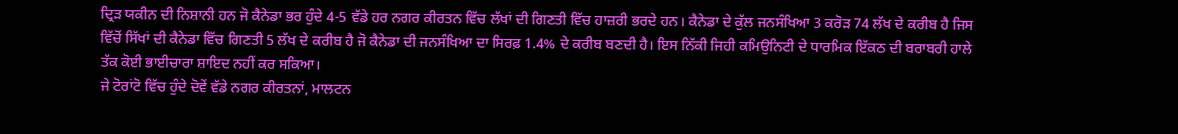ਦ੍ਰਿੜ ਯਕੀਨ ਦੀ ਨਿਸ਼ਾਨੀ ਹਨ ਜੋ ਕੈਨੇਡਾ ਭਰ ਹੁੰਦੇ 4-5 ਵੱਡੇ ਹਰ ਨਗਰ ਕੀਰਤਨ ਵਿੱਚ ਲੱਖਾਂ ਦੀ ਗਿਣਤੀ ਵਿੱਚ ਹਾਜ਼ਰੀ ਭਰਦੇ ਹਨ। ਕੈਨੇਡਾ ਦੇ ਕੁੱਲ ਜਨਸੰਖਿਆ 3 ਕਰੋੜ 74 ਲੱਖ ਦੇ ਕਰੀਬ ਹੈ ਜਿਸ ਵਿੱਚੋਂ ਸਿੱਖਾਂ ਦੀ ਕੈਨੇਡਾ ਵਿੱਚ ਗਿਣਤੀ 5 ਲੱਖ ਦੇ ਕਰੀਬ ਹੈ ਜੋ ਕੈਨੇਡਾ ਦੀ ਜਨਸੰਖਿਆ ਦਾ ਸਿਰਫ਼ 1.4% ਦੇ ਕਰੀਬ ਬਣਦੀ ਹੈ। ਇਸ ਨਿੱਕੀ ਜਿਹੀ ਕਮਿਉਨਿਟੀ ਦੇ ਧਾਰਮਿਕ ਇੱਕਠ ਦੀ ਬਰਾਬਰੀ ਹਾਲੇ ਤੱਕ ਕੋਈ ਭਾਈਚਾਰਾ ਸ਼ਾਇਦ ਨਹੀਂ ਕਰ ਸਕਿਆ।
ਜੇ ਟੋਰਾਂਟੋ ਵਿੱਚ ਹੁੰਦੇ ਦੋਵੇਂ ਵੱਡੇ ਨਗਰ ਕੀਰਤਨਾਂ, ਮਾਲਟਨ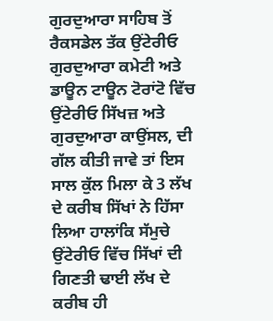ਗੁਰਦੁਆਰਾ ਸਾਹਿਬ ਤੋਂ ਰੈਕਸਡੇਲ ਤੱਕ ਉਂਟੇਰੀਓ ਗੁਰਦੁਆਰਾ ਕਮੇਟੀ ਅਤੇ ਡਾਊਨ ਟਾਊਨ ਟੋਰਾਂਟੋ ਵਿੱਚ ਉਂਟੇਰੀਓ ਸਿੱਖਜ਼ ਅਤੇ ਗੁਰਦੁਆਰਾ ਕਾਉਂਸਲ, ਦੀ ਗੱਲ ਕੀਤੀ ਜਾਵੇ ਤਾਂ ਇਸ ਸਾਲ ਕੁੱਲ ਮਿਲਾ ਕੇ 3 ਲੱਖ ਦੇ ਕਰੀਬ ਸਿੱਖਾਂ ਨੇ ਹਿੱਸਾ ਲਿਆ ਹਾਲਾਂਕਿ ਸੱਮੁਚੇ ਉਂਟੇਰੀਓ ਵਿੱਚ ਸਿੱਖਾਂ ਦੀ ਗਿਣਤੀ ਢਾਈ ਲੱਖ ਦੇ ਕਰੀਬ ਹੀ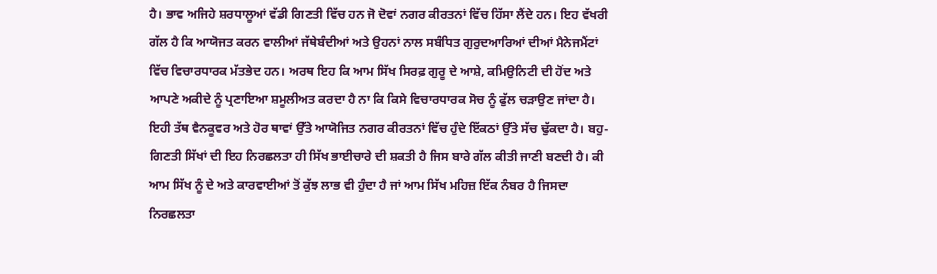ਹੈ। ਭਾਵ ਅਜਿਹੇ ਸ਼ਰਧਾਲੂਆਂ ਵੱਡੀ ਗਿਣਤੀ ਵਿੱਚ ਹਨ ਜੋ ਦੋਵਾਂ ਨਗਰ ਕੀਰਤਨਾਂ ਵਿੱਚ ਹਿੱਸਾ ਲੈਂਦੇ ਹਨ। ਇਹ ਵੱਖਰੀ ਗੱਲ ਹੈ ਕਿ ਆਯੋਜਤ ਕਰਨ ਵਾਲੀਆਂ ਜੱਥੇਬੰਦੀਆਂ ਅਤੇ ਉਹਨਾਂ ਨਾਲ ਸਬੰਧਿਤ ਗੁਰੁਦਆਰਿਆਂ ਦੀਆਂ ਮੈਨੇਜਮੈਂਟਾਂ ਵਿੱਚ ਵਿਚਾਰਧਾਰਕ ਮੱਤਭੇਦ ਹਨ। ਅਰਥ ਇਹ ਕਿ ਆਮ ਸਿੱਖ ਸਿਰਫ਼ ਗੁਰੂ ਦੇ ਆਸ਼ੇ, ਕਮਿਉਨਿਟੀ ਦੀ ਹੋਂਦ ਅਤੇ ਆਪਣੇ ਅਕੀਦੇ ਨੂੰ ਪ੍ਰਣਾਇਆ ਸ਼ਮੂਲੀਅਤ ਕਰਦਾ ਹੈ ਨਾ ਕਿ ਕਿਸੇ ਵਿਚਾਰਧਾਰਕ ਸੋਚ ਨੂੰ ਫੁੱਲ ਚੜਾਉਣ ਜਾਂਦਾ ਹੈ।
ਇਹੀ ਤੱਥ ਵੈਨਕੂਵਰ ਅਤੇ ਹੋਰ ਥਾਵਾਂ ਉੱਤੇ ਆਯੋਜਿਤ ਨਗਰ ਕੀਰਤਨਾਂ ਵਿੱਚ ਹੁੰਦੇ ਇੱਕਠਾਂ ਉੱਤੇ ਸੱਚ ਢੁੱਕਦਾ ਹੈ। ਬਹੁ-ਗਿਣਤੀ ਸਿੱਖਾਂ ਦੀ ਇਹ ਨਿਰਛਲਤਾ ਹੀ ਸਿੱਖ ਭਾਈਚਾਰੇ ਦੀ ਸ਼ਕਤੀ ਹੈ ਜਿਸ ਬਾਰੇ ਗੱਲ ਕੀਤੀ ਜਾਣੀ ਬਣਦੀ ਹੈ। ਕੀ ਆਮ ਸਿੱਖ ਨੂੰ ਦੇ ਅਤੇ ਕਾਰਵਾਈਆਂ ਤੋਂ ਕੁੱਝ ਲਾਭ ਵੀ ਹੁੰਦਾ ਹੈ ਜਾਂ ਆਮ ਸਿੱਖ ਮਹਿਜ਼ ਇੱਕ ਨੰਬਰ ਹੈ ਜਿਸਦਾ ਨਿਰਛਲਤਾ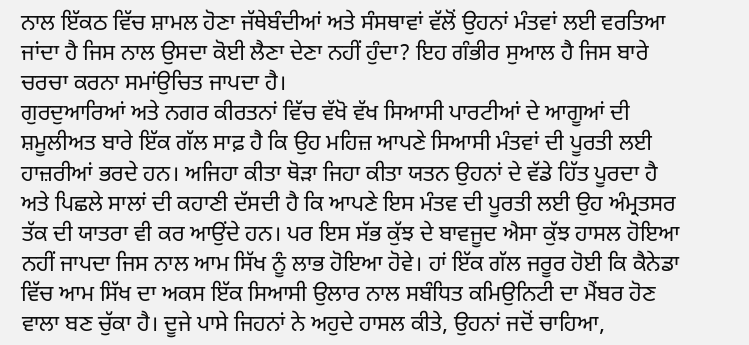ਨਾਲ ਇੱਕਠ ਵਿੱਚ ਸ਼ਾਮਲ ਹੋਣਾ ਜੱਥੇਬੰਦੀਆਂ ਅਤੇ ਸੰਸਥਾਵਾਂ ਵੱਲੋਂ ਉਹਨਾਂ ਮੰਤਵਾਂ ਲਈ ਵਰਤਿਆ ਜਾਂਦਾ ਹੈ ਜਿਸ ਨਾਲ ਉਸਦਾ ਕੋਈ ਲੈਣਾ ਦੇਣਾ ਨਹੀਂ ਹੁੰਦਾ? ਇਹ ਗੰਭੀਰ ਸੁਆਲ ਹੈ ਜਿਸ ਬਾਰੇ ਚਰਚਾ ਕਰਨਾ ਸਮਾਂਉਚਿਤ ਜਾਪਦਾ ਹੈ।
ਗੁਰਦੁਆਰਿਆਂ ਅਤੇ ਨਗਰ ਕੀਰਤਨਾਂ ਵਿੱਚ ਵੱਖੋ ਵੱਖ ਸਿਆਸੀ ਪਾਰਟੀਆਂ ਦੇ ਆਗੂਆਂ ਦੀ ਸ਼ਮੂਲੀਅਤ ਬਾਰੇ ਇੱਕ ਗੱਲ ਸਾਫ਼ ਹੈ ਕਿ ਉਹ ਮਹਿਜ਼ ਆਪਣੇ ਸਿਆਸੀ ਮੰਤਵਾਂ ਦੀ ਪੂਰਤੀ ਲਈ ਹਾਜ਼ਰੀਆਂ ਭਰਦੇ ਹਨ। ਅਜਿਹਾ ਕੀਤਾ ਥੋੜਾ ਜਿਹਾ ਕੀਤਾ ਯਤਨ ਉਹਨਾਂ ਦੇ ਵੱਡੇ ਹਿੱਤ ਪੂਰਦਾ ਹੈ ਅਤੇ ਪਿਛਲੇ ਸਾਲਾਂ ਦੀ ਕਹਾਣੀ ਦੱਸਦੀ ਹੈ ਕਿ ਆਪਣੇ ਇਸ ਮੰਤਵ ਦੀ ਪੂਰਤੀ ਲਈ ਉਹ ਅੰਮ੍ਰਤਸਰ ਤੱਕ ਦੀ ਯਾਤਰਾ ਵੀ ਕਰ ਆਉਂਦੇ ਹਨ। ਪਰ ਇਸ ਸੱਭ ਕੁੱਝ ਦੇ ਬਾਵਜੂਦ ਐਸਾ ਕੁੱਝ ਹਾਸਲ ਹੋਇਆ ਨਹੀਂ ਜਾਪਦਾ ਜਿਸ ਨਾਲ ਆਮ ਸਿੱਖ ਨੂੰ ਲਾਭ ਹੋਇਆ ਹੋਵੇ। ਹਾਂ ਇੱਕ ਗੱਲ ਜਰੂਰ ਹੋਈ ਕਿ ਕੈਨੇਡਾ ਵਿੱਚ ਆਮ ਸਿੱਖ ਦਾ ਅਕਸ ਇੱਕ ਸਿਆਸੀ ਉਲਾਰ ਨਾਲ ਸਬੰਧਿਤ ਕਮਿਉਨਿਟੀ ਦਾ ਮੈਂਬਰ ਹੋਣ ਵਾਲਾ ਬਣ ਚੁੱਕਾ ਹੈ। ਦੂਜੇ ਪਾਸੇ ਜਿਹਨਾਂ ਨੇ ਅਹੁਦੇ ਹਾਸਲ ਕੀਤੇ, ਉਹਨਾਂ ਜਦੋਂ ਚਾਹਿਆ,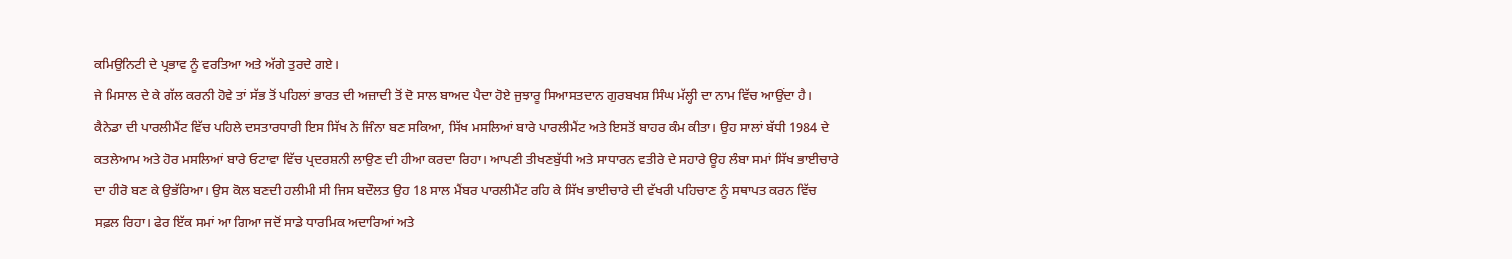ਕਮਿਉਨਿਟੀ ਦੇ ਪ੍ਰਭਾਵ ਨੂੰ ਵਰਤਿਆ ਅਤੇ ਅੱਗੇ ਤੁਰਦੇ ਗਏ।
ਜੇ ਮਿਸਾਲ ਦੇ ਕੇ ਗੱਲ ਕਰਨੀ ਹੋਵੇ ਤਾਂ ਸੱਭ ਤੋਂ ਪਹਿਲਾਂ ਭਾਰਤ ਦੀ ਅਜ਼ਾਦੀ ਤੋਂ ਦੋ ਸਾਲ ਬਾਅਦ ਪੈਦਾ ਹੋਏ ਜੁਝਾਰੂ ਸਿਆਸਤਦਾਨ ਗੁਰਬਖਸ਼ ਸਿੰਘ ਮੱਲ੍ਹੀ ਦਾ ਨਾਮ ਵਿੱਚ ਆਉਂਦਾ ਹੈ। ਕੈਨੇਡਾ ਦੀ ਪਾਰਲੀਮੈਂਟ ਵਿੱਚ ਪਹਿਲੇ ਦਸਤਾਰਧਾਰੀ ਇਸ ਸਿੱਖ ਨੇ ਜਿੰਨਾ ਬਣ ਸਕਿਆ, ਸਿੱਖ ਮਸਲਿਆਂ ਬਾਰੇ ਪਾਰਲੀਮੈਂਟ ਅਤੇ ਇਸਤੋਂ ਬਾਹਰ ਕੰਮ ਕੀਤਾ। ਉਹ ਸਾਲਾਂ ਬੱਧੀ 1984 ਦੇ ਕਤਲੇਆਮ ਅਤੇ ਹੋਰ ਮਸਲਿਆਂ ਬਾਰੇ ਓਟਾਵਾ ਵਿੱਚ ਪ੍ਰਦਰਸ਼ਨੀ ਲਾਉਣ ਦੀ ਹੀਆ ਕਰਦਾ ਰਿਹਾ। ਆਪਣੀ ਤੀਖਣਬੁੱਧੀ ਅਤੇ ਸਾਧਾਰਨ ਵਤੀਰੇ ਦੇ ਸਹਾਰੇ ਊਹ ਲੰਬਾ ਸਮਾਂ ਸਿੱਖ ਭਾਈਚਾਰੇ ਦਾ ਹੀਰੋ ਬਣ ਕੇ ਉਭੱਰਿਆ। ਉਸ ਕੋਲ ਬਣਦੀ ਹਲੀਮੀ ਸੀ ਜਿਸ ਬਦੌਲਤ ਉਹ 18 ਸਾਲ ਮੈਂਬਰ ਪਾਰਲੀਮੈਂਟ ਰਹਿ ਕੇ ਸਿੱਖ ਭਾਈਚਾਰੇ ਦੀ ਵੱਖਰੀ ਪਹਿਚਾਣ ਨੂੰ ਸਥਾਪਤ ਕਰਨ ਵਿੱਚ ਸਫ਼ਲ ਰਿਹਾ। ਫੇਰ ਇੱਕ ਸਮਾਂ ਆ ਗਿਆ ਜਦੋਂ ਸਾਡੇ ਧਾਰਮਿਕ ਅਦਾਰਿਆਂ ਅਤੇ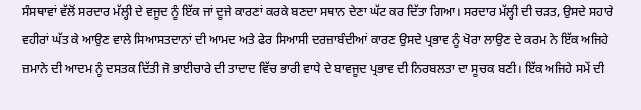ਸੰਸਥਾਵਾਂ ਵੱਲੋਂ ਸਰਦਾਰ ਮੱਲ੍ਹੀ ਦੇ ਵਜੂਦ ਨੂੰ ਇੱਕ ਜਾਂ ਦੂਜੇ ਕਾਰਣਾਂ ਕਰਕੇ ਬਣਦਾ ਸਥਾਨ ਦੇਣਾ ਘੱਟ ਕਰ ਦਿੱਤਾ ਗਿਆ। ਸਰਦਾਰ ਮੱਲ੍ਹੀ ਦੀ ਚੜਤ, ਉਸਦੇ ਸਹਾਰੇ ਵਹੀਰਾਂ ਘੱਤ ਕੇ ਆਉਣ ਵਾਲੇ ਸਿਆਸਤਦਾਨਾਂ ਦੀ ਆਮਦ ਅਤੇ ਫੇਰ ਸਿਆਸੀ ਦਰਜ਼ਾਬੰਦੀਆਂ ਕਾਰਣ ਉਸਦੇ ਪ੍ਰਭਾਵ ਨੂੰ ਖੋਰਾ ਲਾਉਣ ਦੇ ਕਰਮ ਨੇ ਇੱਕ ਅਜਿਹੇ ਜ਼ਮਾਨੇ ਦੀ ਆਦਮ ਨੂੰ ਦਸਤਕ ਦਿੱਤੀ ਜੋ ਭਾਈਚਾਰੇ ਦੀ ਤਾਦਾਦ ਵਿੱਚ ਭਾਰੀ ਵਾਧੇ ਦੇ ਬਾਵਜੂਦ ਪ੍ਰਭਾਵ ਦੀ ਨਿਰਬਲਤਾ ਦਾ ਸੂਚਕ ਬਣੀ। ਇੱਕ ਅਜਿਹੇ ਸਮੇਂ ਦੀ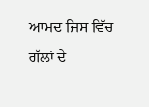ਆਮਦ ਜਿਸ ਵਿੱਚ ਗੱਲਾਂ ਦੇ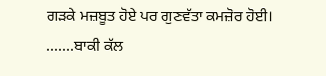ਗੜਕੇ ਮਜ਼ਬੂਤ ਹੋਏ ਪਰ ਗੁਣਵੱਤਾ ਕਮਜ਼ੋਰ ਹੋਈ। .......ਬਾਕੀ ਕੱਲ